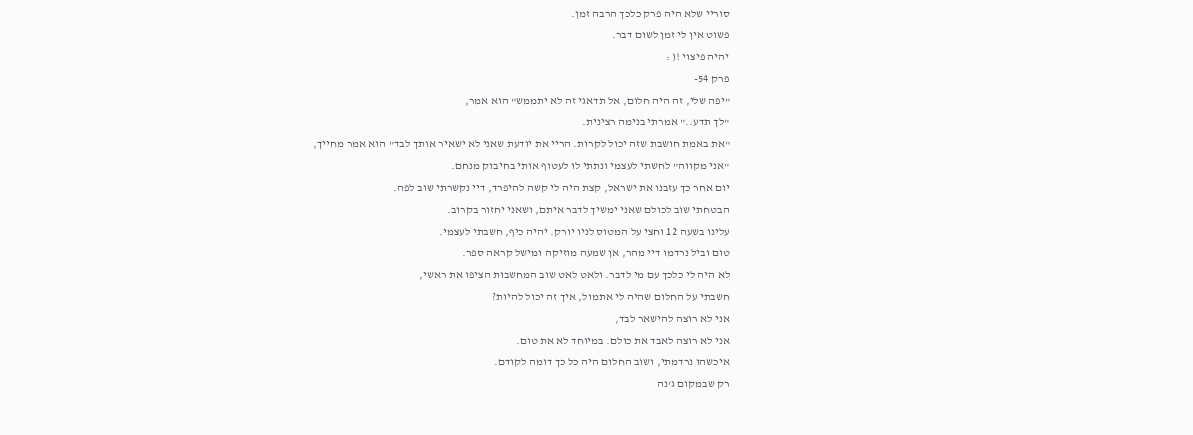סוריי שלא היה פרק כלכך הרבה זמן.
פשוט אין לי זמן לשום דבר.
יהיה פיצוי !( :
פרק 54-
"יפה שלי, זה היה חלום, אל תדאגי זה לא יתממש" הוא אמר,
"לך תדע.." אמרתי בנימה רצינית.
"את באמת חושבת שזה יכול לקרות. הריי את יודעת שאני לא ישאיר אותך לבד" הוא אמר מחייך,
"אני מקווה" לחשתי לעצמי ונתתי לו לעטוף אותי בחיבוק מנחם.
יום אחר כך עזבנו את ישראל, קצת היה לי קשה להיפרד, דיי נקשרתי שוב לפה.
הבטחתי שוב לכולם שאני ימשיך לדבר איתם, ושאני יחזור בקרוב.
עלינו בשעה 12 וחצי על המטוס לניו יורק. יהיה כיף, חשבתי לעצמי.
טום וביל נרדמו דיי מהר, אן שמעה מוזיקה ומישל קראה ספר.
לא היה לי כלכך עם מי לדבר. ולאט לאט שוב המחשבות הציפו את ראשי,
חשבתי על החלום שהיה לי אתמול, איך זה יכול להיות?
אני לא רוצה להישאר לבד,
אני לא רוצה לאבד את כולם. במיוחד לא את טום.
איכשהו נרדמתי, ושוב החלום היה כל כך דומה לקודם.
רק שבמקום ג'נה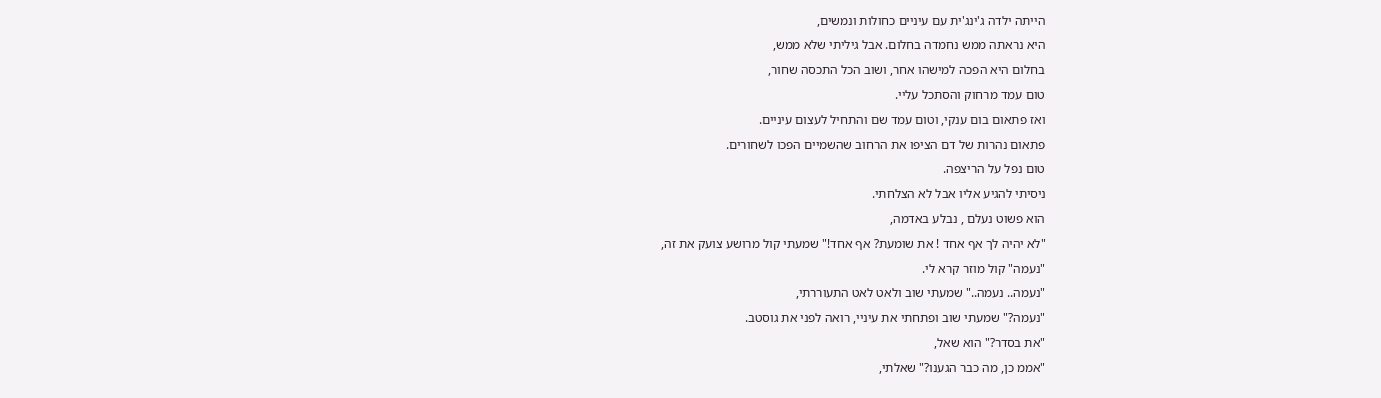הייתה ילדה ג'ינג'ית עם עיניים כחולות ונמשים,
היא נראתה ממש נחמדה בחלום. אבל גיליתי שלא ממש,
בחלום היא הפכה למישהו אחר, ושוב הכל התכסה שחור,
טום עמד מרחוק והסתכל עליי.
ואז פתאום בום ענקי, וטום עמד שם והתחיל לעצום עיניים.
פתאום נהרות של דם הציפו את הרחוב שהשמיים הפכו לשחורים.
טום נפל על הריצפה.
ניסיתי להגיע אליו אבל לא הצלחתי.
הוא פשוט נעלם , נבלע באדמה,
"לא יהיה לך אף אחד ! את שומעת? אף אחד!" שמעתי קול מרושע צועק את זה,
"נעמה" קול מוזר קרא לי.
"נעמה.. נעמה.." שמעתי שוב ולאט לאט התעוררתי,
"נעמה?" שמעתי שוב ופתחתי את עיניי, רואה לפני את גוסטב.
"את בסדר?" הוא שאל,
"אממ כן, מה כבר הגענו?" שאלתי,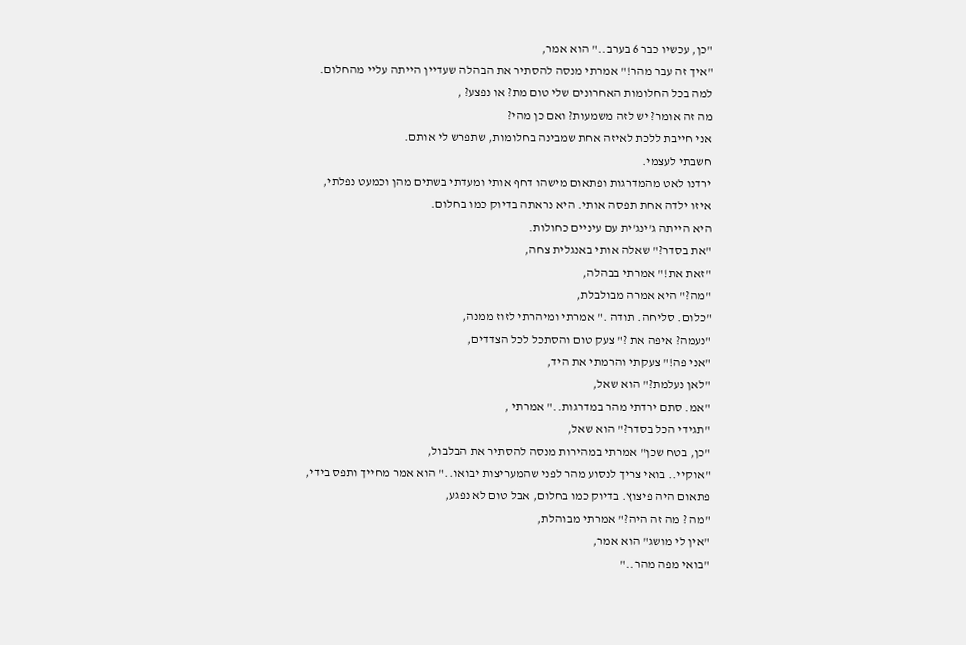"כן, עכשיו כבר 6 בערב.." הוא אמר,
"איך זה עבר מהר!" אמרתי מנסה להסתיר את הבהלה שעדיין הייתה עליי מהחלום.
למה בכל החלומות האחרונים שלי טום מת? או נפצע? ,
מה זה אומר? יש לזה משמעות? ואם כן מהי?
אני חייבת ללכת לאיזה אחת שמבינה בחלומות, שתפרש לי אותם.
חשבתי לעצמי.
ירדנו לאט מהמדרגות ופתאום מישהו דחף אותי ומעדתי בשתים מהן וכמעט נפלתי,
איזו ילדה אחת תפסה אותי. היא נראתה בדיוק כמו בחלום.
היא הייתה ג'ינג'ית עם עיניים כחולות.
"את בסדר?" שאלה אותי באנגלית צחה,
"זאת את!" אמרתי בבהלה,
"מה?" היא אמרה מבולבלת,
"כלום. סליחה. תודה ." אמרתי ומיהרתי לזוז ממנה,
"נעמה? איפה את ?" צעק טום והסתכל לכל הצדדים,
"אני פה!" צעקתי והרמתי את היד,
"לאן נעלמת?" הוא שאל,
"אמ. סתם ירדתי מהר במדרגות.." אמרתי ,
"תגידי הכל בסדר?" הוא שאל,
"כן, בטח שכן" אמרתי במהירות מנסה להסתיר את הבלבול,
"אוקיי.. בואי צריך לנסוע מהר לפני שהמעריצות יבואו.." הוא אמר מחייך ותפס בידי,
פתאום היה פיצוץ. בדיוק כמו בחלום, אבל טום לא נפגע,
"מה ? מה זה היה?" אמרתי מבוהלת,
"אין לי מושג" הוא אמר,
"בואי מפה מהר.."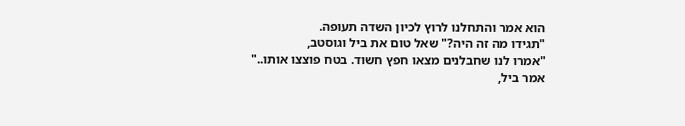הוא אמר והתחלנו לרוץ לכיון השדה תעופה.
"תגידו מה זה היה?" שאל טום את ביל וגוסטב,
"אמרו לנו שחבלנים מצאו חפץ חשוד. בטח פוצצו אותו.." אמר ביל,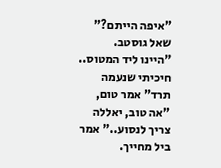"איפה הייתם?" שאל גוסטב.
"היינו ליד המטוס.. חיכיתי שנעמה תרד" אמר טום,
"אה טוב, יאללה צריך לנסוע.." אמר ביל מחייך.